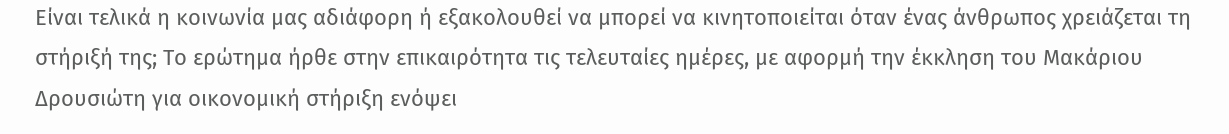Είναι τελικά η κοινωνία μας αδιάφορη ή εξακολουθεί να μπορεί να κινητοποιείται όταν ένας άνθρωπος χρειάζεται τη στήριξή της; Το ερώτημα ήρθε στην επικαιρότητα τις τελευταίες ημέρες, με αφορμή την έκκληση του Μακάριου Δρουσιώτη για οικονομική στήριξη ενόψει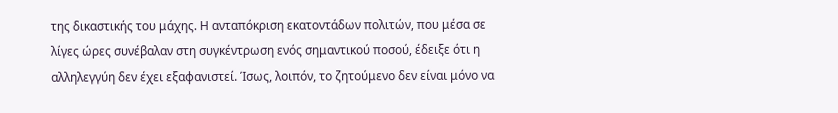της δικαστικής του μάχης. Η ανταπόκριση εκατοντάδων πολιτών, που μέσα σε λίγες ώρες συνέβαλαν στη συγκέντρωση ενός σημαντικού ποσού, έδειξε ότι η αλληλεγγύη δεν έχει εξαφανιστεί. Ίσως, λοιπόν, το ζητούμενο δεν είναι μόνο να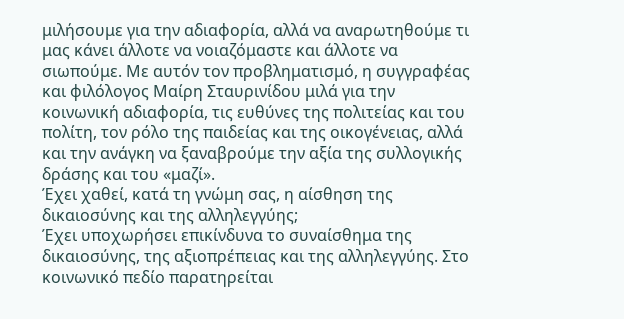μιλήσουμε για την αδιαφορία, αλλά να αναρωτηθούμε τι μας κάνει άλλοτε να νοιαζόμαστε και άλλοτε να σιωπούμε. Με αυτόν τον προβληματισμό, η συγγραφέας και φιλόλογος Μαίρη Σταυρινίδου μιλά για την κοινωνική αδιαφορία, τις ευθύνες της πολιτείας και του πολίτη, τον ρόλο της παιδείας και της οικογένειας, αλλά και την ανάγκη να ξαναβρούμε την αξία της συλλογικής δράσης και του «μαζί».
Έχει χαθεί, κατά τη γνώμη σας, η αίσθηση της δικαιοσύνης και της αλληλεγγύης;
Έχει υποχωρήσει επικίνδυνα το συναίσθημα της δικαιοσύνης, της αξιοπρέπειας και της αλληλεγγύης. Στο κοινωνικό πεδίο παρατηρείται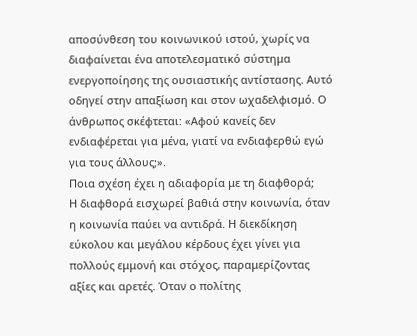αποσύνθεση του κοινωνικού ιστού, χωρίς να διαφαίνεται ένα αποτελεσματικό σύστημα ενεργοποίησης της ουσιαστικής αντίστασης. Αυτό οδηγεί στην απαξίωση και στον ωχαδελφισμό. Ο άνθρωπος σκέφτεται: «Αφού κανείς δεν ενδιαφέρεται για μένα, γιατί να ενδιαφερθώ εγώ για τους άλλους;».
Ποια σχέση έχει η αδιαφορία με τη διαφθορά;
Η διαφθορά εισχωρεί βαθιά στην κοινωνία, όταν η κοινωνία παύει να αντιδρά. Η διεκδίκηση εύκολου και μεγάλου κέρδους έχει γίνει για πολλούς εμμονή και στόχος, παραμερίζοντας αξίες και αρετές. Όταν ο πολίτης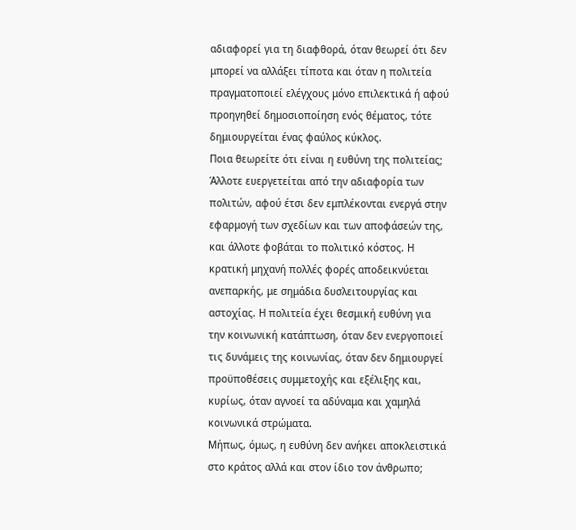αδιαφορεί για τη διαφθορά, όταν θεωρεί ότι δεν μπορεί να αλλάξει τίποτα και όταν η πολιτεία πραγματοποιεί ελέγχους μόνο επιλεκτικά ή αφού προηγηθεί δημοσιοποίηση ενός θέματος, τότε δημιουργείται ένας φαύλος κύκλος.
Ποια θεωρείτε ότι είναι η ευθύνη της πολιτείας;
Άλλοτε ευεργετείται από την αδιαφορία των πολιτών, αφού έτσι δεν εμπλέκονται ενεργά στην εφαρμογή των σχεδίων και των αποφάσεών της, και άλλοτε φοβάται το πολιτικό κόστος. Η κρατική μηχανή πολλές φορές αποδεικνύεται ανεπαρκής, με σημάδια δυσλειτουργίας και αστοχίας. Η πολιτεία έχει θεσμική ευθύνη για την κοινωνική κατάπτωση, όταν δεν ενεργοποιεί τις δυνάμεις της κοινωνίας, όταν δεν δημιουργεί προϋποθέσεις συμμετοχής και εξέλιξης και, κυρίως, όταν αγνοεί τα αδύναμα και χαμηλά κοινωνικά στρώματα.
Μήπως, όμως, η ευθύνη δεν ανήκει αποκλειστικά στο κράτος αλλά και στον ίδιο τον άνθρωπο;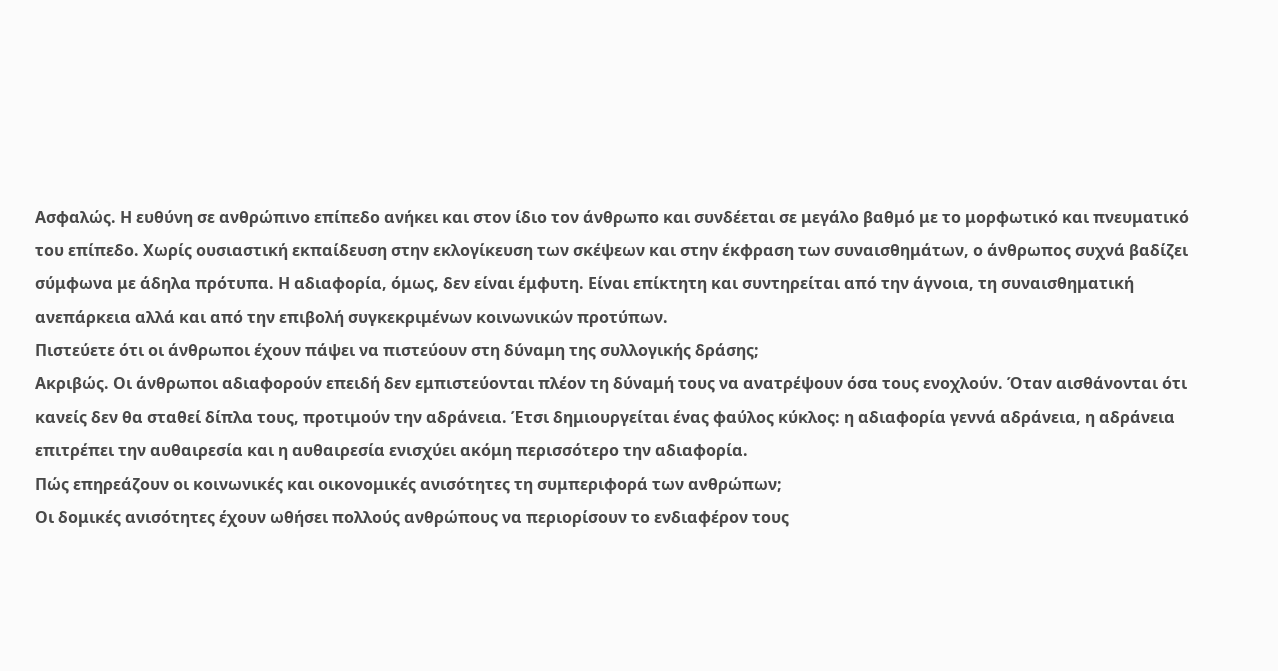Ασφαλώς. Η ευθύνη σε ανθρώπινο επίπεδο ανήκει και στον ίδιο τον άνθρωπο και συνδέεται σε μεγάλο βαθμό με το μορφωτικό και πνευματικό του επίπεδο. Χωρίς ουσιαστική εκπαίδευση στην εκλογίκευση των σκέψεων και στην έκφραση των συναισθημάτων, ο άνθρωπος συχνά βαδίζει σύμφωνα με άδηλα πρότυπα. Η αδιαφορία, όμως, δεν είναι έμφυτη. Είναι επίκτητη και συντηρείται από την άγνοια, τη συναισθηματική ανεπάρκεια αλλά και από την επιβολή συγκεκριμένων κοινωνικών προτύπων.
Πιστεύετε ότι οι άνθρωποι έχουν πάψει να πιστεύουν στη δύναμη της συλλογικής δράσης;
Ακριβώς. Οι άνθρωποι αδιαφορούν επειδή δεν εμπιστεύονται πλέον τη δύναμή τους να ανατρέψουν όσα τους ενοχλούν. Όταν αισθάνονται ότι κανείς δεν θα σταθεί δίπλα τους, προτιμούν την αδράνεια. Έτσι δημιουργείται ένας φαύλος κύκλος: η αδιαφορία γεννά αδράνεια, η αδράνεια επιτρέπει την αυθαιρεσία και η αυθαιρεσία ενισχύει ακόμη περισσότερο την αδιαφορία.
Πώς επηρεάζουν οι κοινωνικές και οικονομικές ανισότητες τη συμπεριφορά των ανθρώπων;
Οι δομικές ανισότητες έχουν ωθήσει πολλούς ανθρώπους να περιορίσουν το ενδιαφέρον τους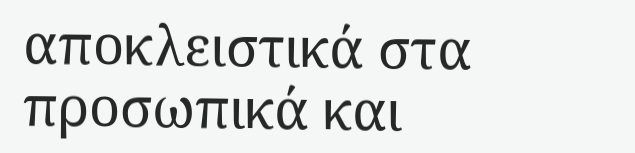αποκλειστικά στα προσωπικά και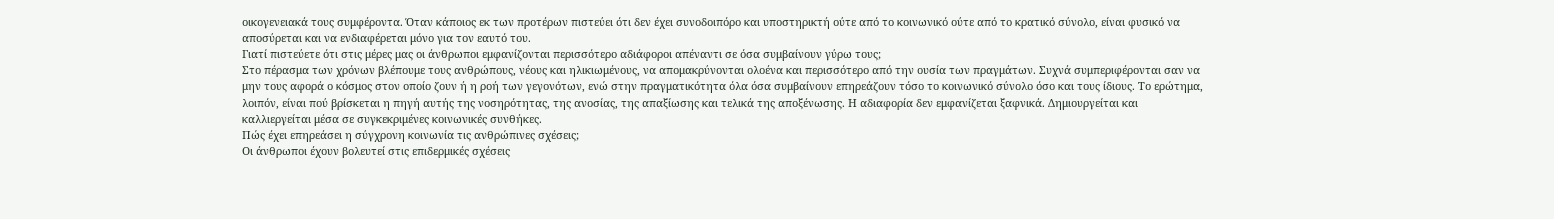οικογενειακά τους συμφέροντα. Όταν κάποιος εκ των προτέρων πιστεύει ότι δεν έχει συνοδοιπόρο και υποστηρικτή ούτε από το κοινωνικό ούτε από το κρατικό σύνολο, είναι φυσικό να αποσύρεται και να ενδιαφέρεται μόνο για τον εαυτό του.
Γιατί πιστεύετε ότι στις μέρες μας οι άνθρωποι εμφανίζονται περισσότερο αδιάφοροι απέναντι σε όσα συμβαίνουν γύρω τους;
Στο πέρασμα των χρόνων βλέπουμε τους ανθρώπους, νέους και ηλικιωμένους, να απομακρύνονται ολοένα και περισσότερο από την ουσία των πραγμάτων. Συχνά συμπεριφέρονται σαν να μην τους αφορά ο κόσμος στον οποίο ζουν ή η ροή των γεγονότων, ενώ στην πραγματικότητα όλα όσα συμβαίνουν επηρεάζουν τόσο το κοινωνικό σύνολο όσο και τους ίδιους. Το ερώτημα, λοιπόν, είναι πού βρίσκεται η πηγή αυτής της νοσηρότητας, της ανοσίας, της απαξίωσης και τελικά της αποξένωσης. Η αδιαφορία δεν εμφανίζεται ξαφνικά. Δημιουργείται και καλλιεργείται μέσα σε συγκεκριμένες κοινωνικές συνθήκες.
Πώς έχει επηρεάσει η σύγχρονη κοινωνία τις ανθρώπινες σχέσεις;
Οι άνθρωποι έχουν βολευτεί στις επιδερμικές σχέσεις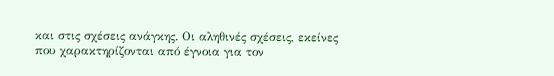και στις σχέσεις ανάγκης. Οι αληθινές σχέσεις, εκείνες που χαρακτηρίζονται από έγνοια για τον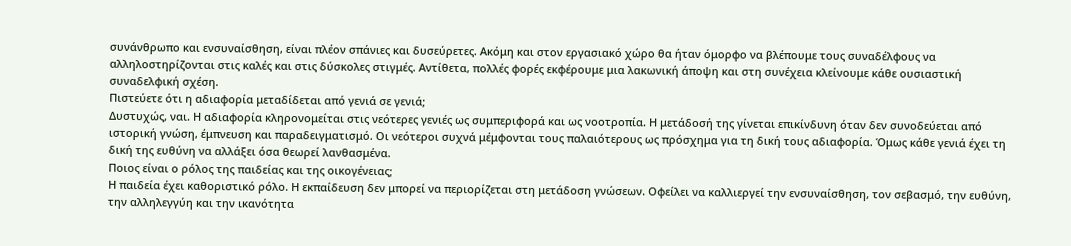συνάνθρωπο και ενσυναίσθηση, είναι πλέον σπάνιες και δυσεύρετες. Ακόμη και στον εργασιακό χώρο θα ήταν όμορφο να βλέπουμε τους συναδέλφους να αλληλοστηρίζονται στις καλές και στις δύσκολες στιγμές. Αντίθετα, πολλές φορές εκφέρουμε μια λακωνική άποψη και στη συνέχεια κλείνουμε κάθε ουσιαστική συναδελφική σχέση.
Πιστεύετε ότι η αδιαφορία μεταδίδεται από γενιά σε γενιά;
Δυστυχώς, ναι. Η αδιαφορία κληρονομείται στις νεότερες γενιές ως συμπεριφορά και ως νοοτροπία. Η μετάδοσή της γίνεται επικίνδυνη όταν δεν συνοδεύεται από ιστορική γνώση, έμπνευση και παραδειγματισμό. Οι νεότεροι συχνά μέμφονται τους παλαιότερους ως πρόσχημα για τη δική τους αδιαφορία. Όμως κάθε γενιά έχει τη δική της ευθύνη να αλλάξει όσα θεωρεί λανθασμένα.
Ποιος είναι ο ρόλος της παιδείας και της οικογένειας;
Η παιδεία έχει καθοριστικό ρόλο. Η εκπαίδευση δεν μπορεί να περιορίζεται στη μετάδοση γνώσεων. Οφείλει να καλλιεργεί την ενσυναίσθηση, τον σεβασμό, την ευθύνη, την αλληλεγγύη και την ικανότητα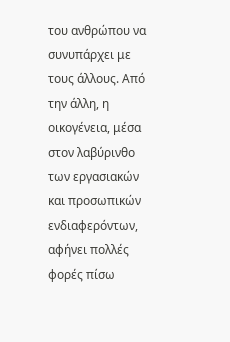του ανθρώπου να συνυπάρχει με τους άλλους. Από την άλλη, η οικογένεια, μέσα στον λαβύρινθο των εργασιακών και προσωπικών ενδιαφερόντων, αφήνει πολλές φορές πίσω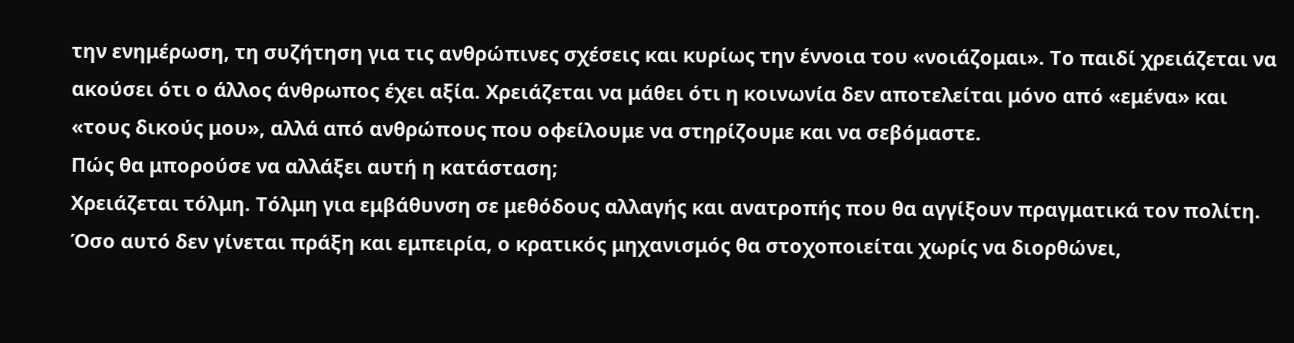την ενημέρωση, τη συζήτηση για τις ανθρώπινες σχέσεις και κυρίως την έννοια του «νοιάζομαι». Το παιδί χρειάζεται να ακούσει ότι ο άλλος άνθρωπος έχει αξία. Χρειάζεται να μάθει ότι η κοινωνία δεν αποτελείται μόνο από «εμένα» και «τους δικούς μου», αλλά από ανθρώπους που οφείλουμε να στηρίζουμε και να σεβόμαστε.
Πώς θα μπορούσε να αλλάξει αυτή η κατάσταση;
Χρειάζεται τόλμη. Τόλμη για εμβάθυνση σε μεθόδους αλλαγής και ανατροπής που θα αγγίξουν πραγματικά τον πολίτη. Όσο αυτό δεν γίνεται πράξη και εμπειρία, ο κρατικός μηχανισμός θα στοχοποιείται χωρίς να διορθώνει,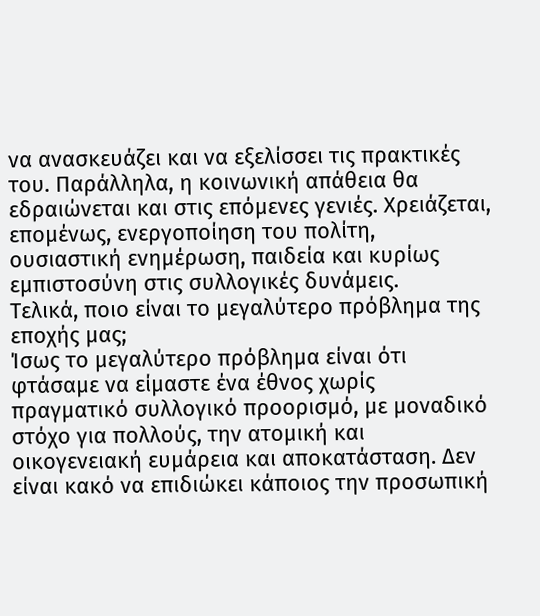να ανασκευάζει και να εξελίσσει τις πρακτικές του. Παράλληλα, η κοινωνική απάθεια θα εδραιώνεται και στις επόμενες γενιές. Χρειάζεται, επομένως, ενεργοποίηση του πολίτη, ουσιαστική ενημέρωση, παιδεία και κυρίως εμπιστοσύνη στις συλλογικές δυνάμεις.
Τελικά, ποιο είναι το μεγαλύτερο πρόβλημα της εποχής μας;
Ίσως το μεγαλύτερο πρόβλημα είναι ότι φτάσαμε να είμαστε ένα έθνος χωρίς πραγματικό συλλογικό προορισμό, με μοναδικό στόχο για πολλούς, την ατομική και οικογενειακή ευμάρεια και αποκατάσταση. Δεν είναι κακό να επιδιώκει κάποιος την προσωπική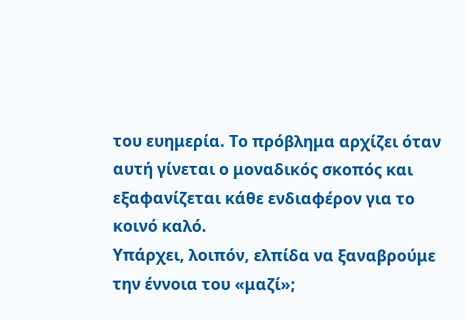του ευημερία. Το πρόβλημα αρχίζει όταν αυτή γίνεται ο μοναδικός σκοπός και εξαφανίζεται κάθε ενδιαφέρον για το κοινό καλό.
Υπάρχει, λοιπόν, ελπίδα να ξαναβρούμε την έννοια του «μαζί»;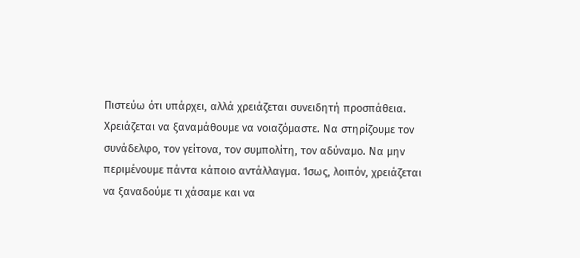Πιστεύω ότι υπάρχει, αλλά χρειάζεται συνειδητή προσπάθεια. Χρειάζεται να ξαναμάθουμε να νοιαζόμαστε. Να στηρίζουμε τον συνάδελφο, τον γείτονα, τον συμπολίτη, τον αδύναμο. Να μην περιμένουμε πάντα κάποιο αντάλλαγμα. Ίσως, λοιπόν, χρειάζεται να ξαναδούμε τι χάσαμε και να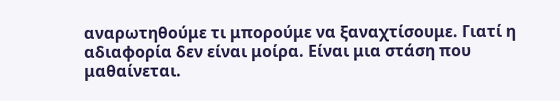αναρωτηθούμε τι μπορούμε να ξαναχτίσουμε. Γιατί η αδιαφορία δεν είναι μοίρα. Είναι μια στάση που μαθαίνεται.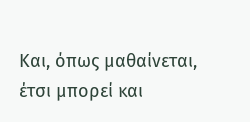Και, όπως μαθαίνεται, έτσι μπορεί και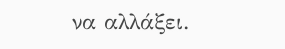να αλλάξει.